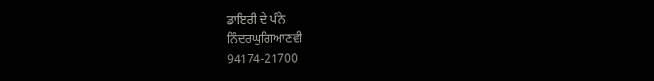ਡਾਇਰੀ ਦੇ ਪੰਨੇ
ਨਿੰਦਰਘੁਗਿਆਣਵੀ
94174-21700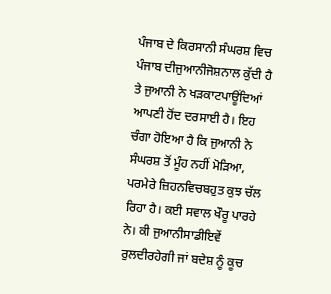ਪੰਜਾਬ ਦੇ ਕਿਰਸਾਨੀ ਸੰਘਰਸ਼ ਵਿਚ ਪੰਜਾਬ ਦੀਜੁਆਨੀਜੋਸ਼ਨਾਲ ਕੁੱਦੀ ਹੈ ਤੇ ਜੁਆਨੀ ਨੇ ਖੜਕਾਟਪਾਊਂਦਿਆਂ ਆਪਣੀ ਹੋਂਦ ਦਰਸਾਈ ਹੈ। ਇਹ ਚੰਗਾ ਹੋਇਆ ਹੈ ਕਿ ਜੁਆਨੀ ਨੇ ਸੰਘਰਸ਼ ਤੋਂ ਮੂੰਹ ਨਹੀਂ ਮੋੜਿਆ, ਪਰਮੇਰੇ ਜ਼ਿਹਨਵਿਚਬਹੁਤ ਕੁਝ ਚੱਲ ਰਿਹਾ ਹੈ। ਕਈ ਸਵਾਲ ਖੌਰੂ ਪਾਰਹੇ ਨੇ। ਕੀ ਜੁਆਨੀਸਾਡੀਇਵੇਂ ਰੁਲਦੀਰਹੇਗੀ ਜਾਂ ਬਦੇਸ਼ ਨੂੰ ਕੂਚ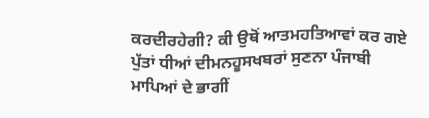ਕਰਦੀਰਹੇਗੀ? ਕੀ ਉਥੋਂ ਆਤਮਹਤਿਆਵਾਂ ਕਰ ਗਏ ਪੁੱਤਾਂ ਧੀਆਂ ਦੀਮਨਹੂਸਖਬਰਾਂ ਸੁਣਨਾ ਪੰਜਾਬੀ ਮਾਪਿਆਂ ਦੇ ਭਾਗੀਂ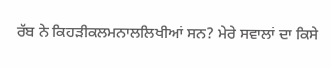ਰੱਬ ਨੇ ਕਿਹੜੀਕਲਮਨਾਲਲਿਖੀਆਂ ਸਨ? ਮੇਰੇ ਸਵਾਲਾਂ ਦਾ ਕਿਸੇ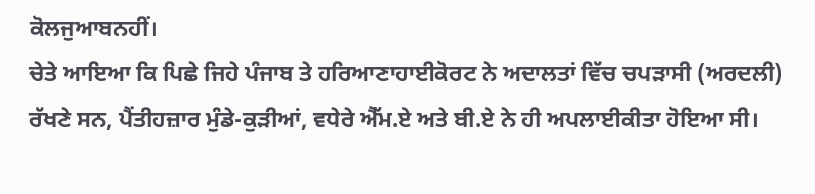ਕੋਲਜੁਆਬਨਹੀਂ।
ਚੇਤੇ ਆਇਆ ਕਿ ਪਿਛੇ ਜਿਹੇ ਪੰਜਾਬ ਤੇ ਹਰਿਆਣਾਹਾਈਕੋਰਟ ਨੇ ਅਦਾਲਤਾਂ ਵਿੱਚ ਚਪੜਾਸੀ (ਅਰਦਲੀ) ਰੱਖਣੇ ਸਨ, ਪੈਂਤੀਹਜ਼ਾਰ ਮੁੰਡੇ-ਕੁੜੀਆਂ, ਵਧੇਰੇ ਐੱਮ.ਏ ਅਤੇ ਬੀ.ਏ ਨੇ ਹੀ ਅਪਲਾਈਕੀਤਾ ਹੋਇਆ ਸੀ।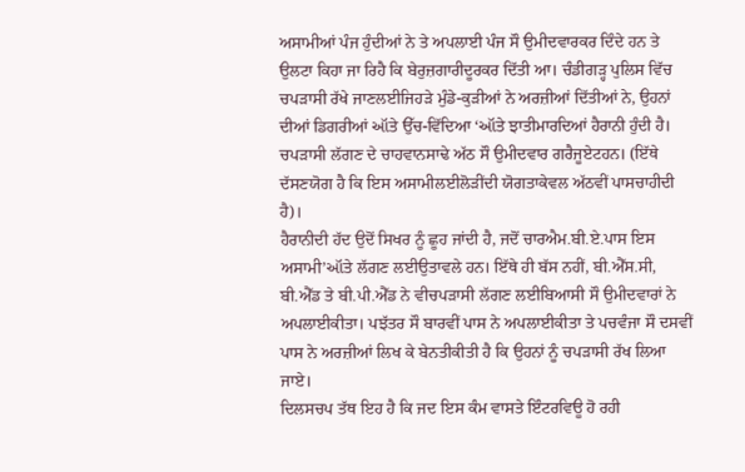ਅਸਾਮੀਆਂ ਪੰਜ ਹੁੰਦੀਆਂ ਨੇ ਤੇ ਅਪਲਾਈ ਪੰਜ ਸੌ ਉਮੀਦਵਾਰਕਰ ਦਿੰਦੇ ਹਨ ਤੇ ਉਲਟਾ ਕਿਹਾ ਜਾ ਰਿਹੈ ਕਿ ਬੇਰੁਜ਼ਗਾਰੀਦੂਰਕਰ ਦਿੱਤੀ ਆ। ਚੰਡੀਗੜ੍ਹ ਪੁਲਿਸ ਵਿੱਚ ਚਪੜਾਸੀ ਰੱਖੇ ਜਾਣਲਈਜਿਹੜੇ ਮੁੰਡੇ-ਕੁੜੀਆਂ ਨੇ ਅਰਜ਼ੀਆਂ ਦਿੱਤੀਆਂ ਨੇ, ਉਹਨਾਂ ਦੀਆਂ ਡਿਗਰੀਆਂ ઑਤੇ ਉੱਚ-ਵਿੱਦਿਆ ‘ઑਤੇ ਝਾਤੀਮਾਰਦਿਆਂ ਹੈਰਾਨੀ ਹੁੰਦੀ ਹੈ। ਚਪੜਾਸੀ ਲੱਗਣ ਦੇ ਚਾਹਵਾਨਸਾਢੇ ਅੱਠ ਸੌ ਉਮੀਦਵਾਰ ਗਰੈਜੂਏਟਹਨ। (ਇੱਥੇ ਦੱਸਣਯੋਗ ਹੈ ਕਿ ਇਸ ਅਸਾਮੀਲਈਲੋੜੀਂਦੀ ਯੋਗਤਾਕੇਵਲ ਅੱਠਵੀਂ ਪਾਸਚਾਹੀਦੀ ਹੈ)।
ਹੈਰਾਨੀਦੀ ਹੱਦ ਉਦੋਂ ਸਿਖਰ ਨੂੰ ਛੂਹ ਜਾਂਦੀ ਹੈ, ਜਦੋਂ ਚਾਰਐਮ.ਬੀ.ਏ.ਪਾਸ ਇਸ ਅਸਾਮੀ’ઑਤੇ ਲੱਗਣ ਲਈਉਤਾਵਲੇ ਹਨ। ਇੱਥੇ ਹੀ ਬੱਸ ਨਹੀਂ, ਬੀ.ਐੱਸ.ਸੀ, ਬੀ.ਐੱਡ ਤੇ ਬੀ.ਪੀ.ਐੱਡ ਨੇ ਵੀਚਪੜਾਸੀ ਲੱਗਣ ਲਈਬਿਆਸੀ ਸੌ ਉਮੀਦਵਾਰਾਂ ਨੇ ਅਪਲਾਈਕੀਤਾ। ਪਝੱਤਰ ਸੌ ਬਾਰਵੀਂ ਪਾਸ ਨੇ ਅਪਲਾਈਕੀਤਾ ਤੇ ਪਚਵੰਜਾ ਸੌ ਦਸਵੀਂ ਪਾਸ ਨੇ ਅਰਜ਼ੀਆਂ ਲਿਖ ਕੇ ਬੇਨਤੀਕੀਤੀ ਹੈ ਕਿ ਉਹਨਾਂ ਨੂੰ ਚਪੜਾਸੀ ਰੱਖ ਲਿਆ ਜਾਏ।
ਦਿਲਸਚਪ ਤੱਥ ਇਹ ਹੈ ਕਿ ਜਦ ਇਸ ਕੰਮ ਵਾਸਤੇ ਇੰਟਰਵਿਊ ਹੋ ਰਹੀ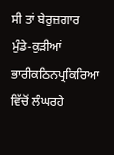ਸੀ ਤਾਂ ਬੇਰੁਜ਼ਗਾਰ ਮੁੰਡੇ-ਕੁੜੀਆਂ ਭਾਰੀਕਠਿਨਪ੍ਰਕਿਰਿਆ ਵਿੱਚੋਂ ਲੰਘਰਹੇ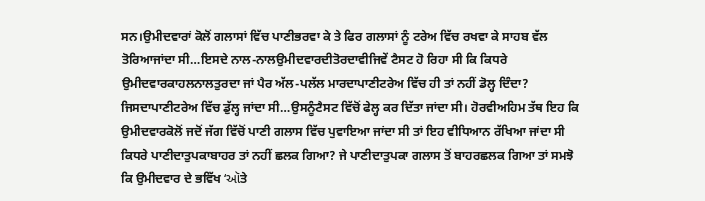ਸਨ।ਉਮੀਦਵਾਰਾਂ ਕੋਲੋਂ ਗਲਾਸਾਂ ਵਿੱਚ ਪਾਣੀਭਰਵਾ ਕੇ ਤੇ ਫਿਰ ਗਲਾਸਾਂ ਨੂੰ ਟਰੇਅ ਵਿੱਚ ਰਖਵਾ ਕੇ ਸਾਹਬ ਵੱਲ ਤੋਰਿਆਜਾਂਦਾ ਸੀ…ਇਸਦੇ ਨਾਲ-ਨਾਲਉਮੀਦਵਾਰਦੀਤੋਰਦਾਵੀਜਿਵੇਂ ਟੈਸਟ ਹੋ ਰਿਹਾ ਸੀ ਕਿ ਕਿਧਰੇ ਉਮੀਦਵਾਰਕਾਹਲਨਾਲਤੁਰਦਾ ਜਾਂ ਪੈਰ ਅੱਲ-ਪਲੱਲ ਮਾਰਦਾਪਾਣੀਟਰੇਅ ਵਿੱਚ ਹੀ ਤਾਂ ਨਹੀਂ ਡੋਲ੍ਹ ਦਿੰਦਾ? ਜਿਸਦਾਪਾਣੀਟਰੇਅ ਵਿੱਚ ਡੁੱਲ੍ਹ ਜਾਂਦਾ ਸੀ…ਉਸਨੂੰਟੈਸਟ ਵਿੱਚੋਂ ਫੇਲ੍ਹ ਕਰ ਦਿੱਤਾ ਜਾਂਦਾ ਸੀ। ਹੋਰਵੀਅਹਿਮ ਤੱਥ ਇਹ ਕਿ ਉਮੀਦਵਾਰਕੋਲੋਂ ਜਦੋਂ ਜੱਗ ਵਿੱਚੋਂ ਪਾਣੀ ਗਲਾਸ ਵਿੱਚ ਪੁਵਾਇਆ ਜਾਂਦਾ ਸੀ ਤਾਂ ਇਹ ਵੀਧਿਆਨ ਰੱਖਿਆ ਜਾਂਦਾ ਸੀ ਕਿਧਰੇ ਪਾਣੀਦਾਤੁਪਕਾਬਾਹਰ ਤਾਂ ਨਹੀਂ ਛਲਕ ਗਿਆ? ਜੇ ਪਾਣੀਦਾਤੁਪਕਾ ਗਲਾਸ ਤੋਂ ਬਾਹਰਛਲਕ ਗਿਆ ਤਾਂ ਸਮਝੋ ਕਿ ਉਮੀਦਵਾਰ ਦੇ ਭਵਿੱਖ ‘ઑਤੇ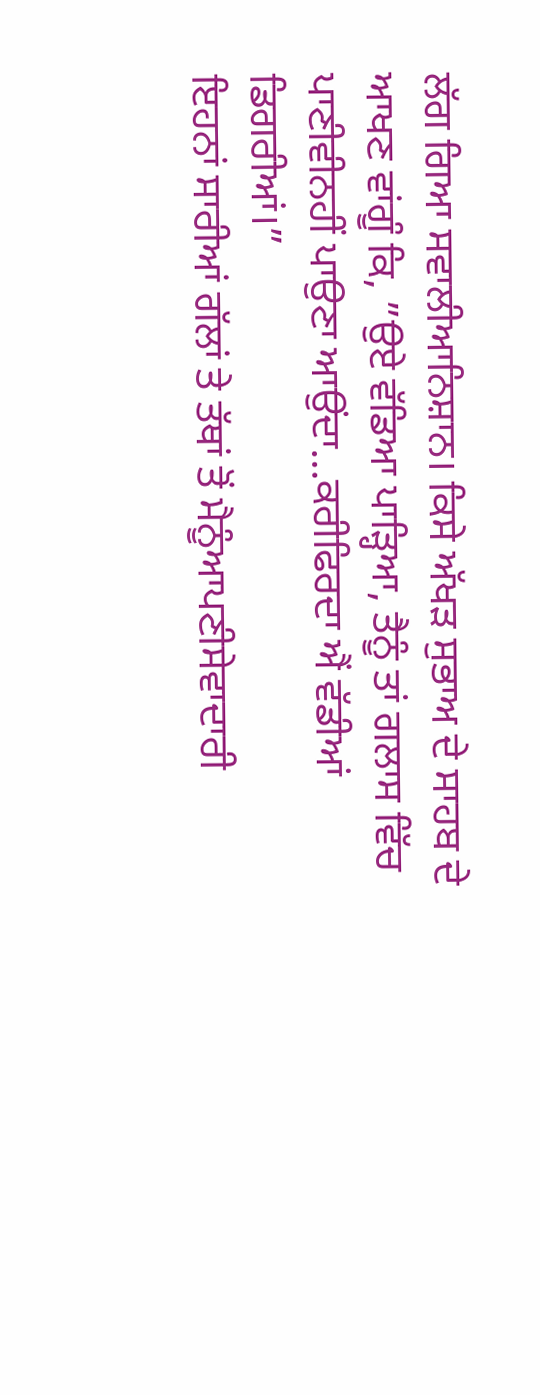ਲੱਗ ਗਿਆ ਸਵਾਲੀਆਨਿਸ਼ਾਨ। ਕਿਸੇ ਅੱਖੜ ਸੁਭਾਅ ਦੇ ਸਾਹਬ ਦੇ ਆਖਣ ਵਾਂਗੂੰ ਕਿ, ”ਉਏ ਵੱਡਿਆ ਪਾੜ੍ਹਿਆ, ਤੈਨੂੰ ਤਾਂ ਗਲਾਸ ਵਿੱਚ ਪਾਣੀਵੀਨਹੀਂ ਪਾਉਣਾ ਆਉਂਦਾ…ਕਰੀਫਿਰਦਾ ਐਂ ਵੱਡੀਆਂ ਡਿਗਰੀਆਂ।”
ਇਹਨਾਂ ਸਾਰੀਆਂ ਗੱਲਾਂ ਤੇ ਤੱਥਾਂ ਤੋਂ ਮੈਨੂੰਆਪਣੀਸੇਵਾਦਾਰੀ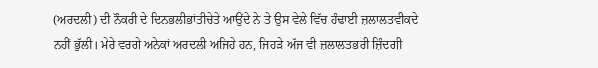(ਅਰਦਲੀ) ਦੀ ਨੌਕਰੀ ਦੇ ਦਿਨਭਲੀਭਾਂਤੀਚੇਤੇ ਆਉਂਦੇ ਨੇ ਤੇ ਉਸ ਵੇਲੇ ਵਿੱਚ ਹੰਢਾਈ ਜ਼ਲਾਲਤਵੀਕਦੇ ਨਹੀਂ ਭੁੱਲੀ। ਮੇਰੇ ਵਰਗੇ ਅਨੇਕਾਂ ਅਰਦਲੀ ਅਜਿਹੇ ਹਨ, ਜਿਹੜੇ ਅੱਜ ਵੀ ਜ਼ਲਾਲਤਭਰੀ ਜ਼ਿੰਦਗੀ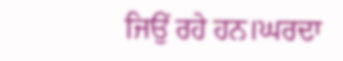ਜਿਉਂ ਰਹੇ ਹਨ।ਘਰਦਾ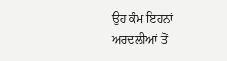ਉਹ ਕੰਮ ਇਹਨਾਂ ਅਰਦਲੀਆਂ ਤੋਂ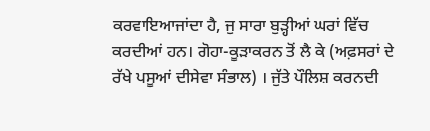ਕਰਵਾਇਆਜਾਂਦਾ ਹੈ, ਜੁ ਸਾਰਾ ਬੁੜ੍ਹੀਆਂ ਘਰਾਂ ਵਿੱਚ ਕਰਦੀਆਂ ਹਨ। ਗੋਹਾ-ਕੂੜਾਕਰਨ ਤੋਂ ਲੈ ਕੇ (ਅਫ਼ਸਰਾਂ ਦੇ ਰੱਖੇ ਪਸੂਆਂ ਦੀਸੇਵਾ ਸੰਭਾਲ) । ਜੁੱਤੇ ਪੌਲਿਸ਼ ਕਰਨਦੀ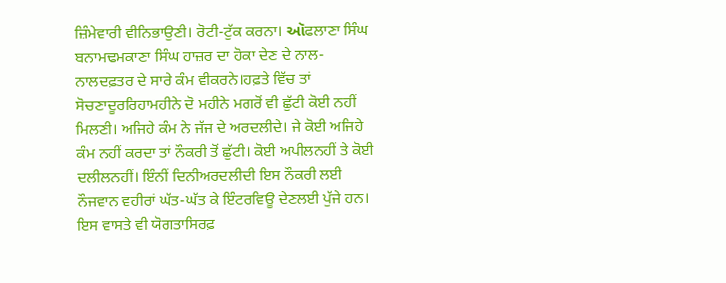ਜ਼ਿੰਮੇਵਾਰੀ ਵੀਨਿਭਾਉਣੀ। ਰੋਟੀ-ਟੁੱਕ ਕਰਨਾ। ઑਫਲਾਣਾ ਸਿੰਘ ਬਨਾਮਢਮਕਾਣਾ ਸਿੰਘ ਹਾਜ਼ਰ ਦਾ ਹੋਕਾ ਦੇਣ ਦੇ ਨਾਲ-ਨਾਲਦਫ਼ਤਰ ਦੇ ਸਾਰੇ ਕੰਮ ਵੀਕਰਨੇ।ਹਫ਼ਤੇ ਵਿੱਚ ਤਾਂ ਸੋਚਣਾਦੂਰਰਿਹਾਮਹੀਨੇ ਦੋ ਮਹੀਨੇ ਮਗਰੋਂ ਵੀ ਛੁੱਟੀ ਕੋਈ ਨਹੀਂ ਮਿਲਣੀ। ਅਜਿਹੇ ਕੰਮ ਨੇ ਜੱਜ ਦੇ ਅਰਦਲੀਦੇ। ਜੇ ਕੋਈ ਅਜਿਹੇ ਕੰਮ ਨਹੀਂ ਕਰਦਾ ਤਾਂ ਨੌਕਰੀ ਤੋਂ ਛੁੱਟੀ। ਕੋਈ ਅਪੀਲਨਹੀਂ ਤੇ ਕੋਈ ਦਲੀਲਨਹੀਂ। ਇੰਨੀਂ ਦਿਨੀਅਰਦਲੀਦੀ ਇਸ ਨੌਕਰੀ ਲਈ ਨੌਜਵਾਨ ਵਹੀਰਾਂ ਘੱਤ-ਘੱਤ ਕੇ ਇੰਟਰਵਿਊ ਦੇਣਲਈ ਪੁੱਜੇ ਹਨ। ਇਸ ਵਾਸਤੇ ਵੀ ਯੋਗਤਾਸਿਰਫ਼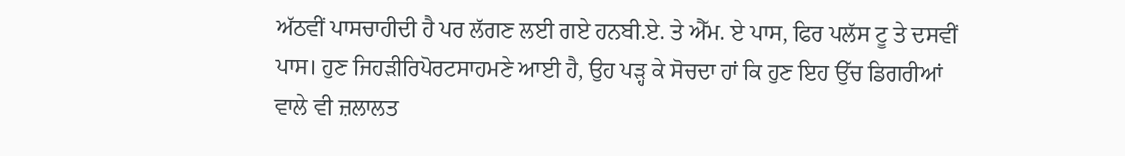ਅੱਠਵੀਂ ਪਾਸਚਾਹੀਦੀ ਹੈ ਪਰ ਲੱਗਣ ਲਈ ਗਏ ਹਨਬੀ.ਏ. ਤੇ ਐੱਮ. ਏ ਪਾਸ, ਫਿਰ ਪਲੱਸ ਟੂ ਤੇ ਦਸਵੀਂ ਪਾਸ। ਹੁਣ ਜਿਹੜੀਰਿਪੋਰਟਸਾਹਮਣੇ ਆਈ ਹੈ, ਉਹ ਪੜ੍ਹ ਕੇ ਸੋਚਦਾ ਹਾਂ ਕਿ ਹੁਣ ਇਹ ਉੱਚ ਡਿਗਰੀਆਂ ਵਾਲੇ ਵੀ ਜ਼ਲਾਲਤ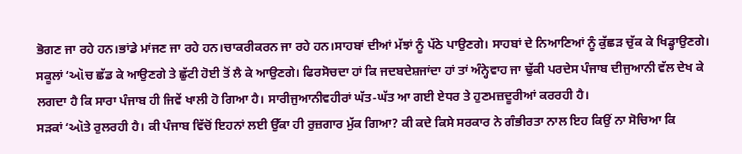ਭੋਗਣ ਜਾ ਰਹੇ ਹਨ।ਭਾਂਡੇ ਮਾਂਜਣ ਜਾ ਰਹੇ ਹਨ।ਚਾਕਰੀਕਰਨ ਜਾ ਰਹੇ ਹਨ।ਸਾਹਬਾਂ ਦੀਆਂ ਮੱਝਾਂ ਨੂੰ ਪੱਠੇ ਪਾਉਣਗੇ। ਸਾਹਬਾਂ ਦੇ ਨਿਆਣਿਆਂ ਨੂੰ ਕੁੱਛੜ ਚੁੱਕ ਕੇ ਖਿਡ੍ਹਾਉਣਗੇ। ਸਕੂਲਾਂ ‘ઑਚ ਛੱਡ ਕੇ ਆਉਣਗੇ ਤੇ ਛੁੱਟੀ ਹੋਈ ਤੋਂ ਲੈ ਕੇ ਆਉਣਗੇ। ਫਿਰਸੋਚਦਾ ਹਾਂ ਕਿ ਜਦਬਦੇਸ਼ਜਾਂਦਾ ਹਾਂ ਤਾਂ ਅੰਨ੍ਹੇਵਾਹ ਜਾ ਢੁੱਕੀ ਪਰਦੇਸ ਪੰਜਾਬ ਦੀਜੁਆਨੀ ਵੱਲ ਦੇਖ ਕੇ ਲਗਦਾ ਹੈ ਕਿ ਸਾਰਾ ਪੰਜਾਬ ਹੀ ਜਿਵੇਂ ਖਾਲੀ ਹੋ ਗਿਆ ਹੈ। ਸਾਰੀਜੁਆਨੀਵਹੀਰਾਂ ਘੱਤ-ਘੱਤ ਆ ਗਈ ਏਧਰ ਤੇ ਹੁਣਮਜ਼ਦੂਰੀਆਂ ਕਰਰਹੀ ਹੈ।
ਸੜਕਾਂ ‘ઑਤੇ ਰੁਲਰਹੀ ਹੈ। ਕੀ ਪੰਜਾਬ ਵਿੱਚੋਂ ਇਹਨਾਂ ਲਈ ਉੱਕਾ ਹੀ ਰੁਜ਼ਗਾਰ ਮੁੱਕ ਗਿਆ? ਕੀ ਕਦੇ ਕਿਸੇ ਸਰਕਾਰ ਨੇ ਗੰਭੀਰਤਾ ਨਾਲ ਇਹ ਕਿਉਂ ਨਾ ਸੋਚਿਆ ਕਿ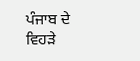ਪੰਜਾਬ ਦੇ ਵਿਹੜੇ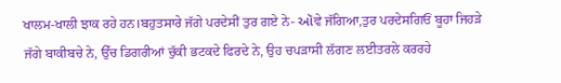ਖਾਲਮ-ਖਾਲੀ ਝਾਕ ਰਹੇ ਹਨ।ਬਹੁਤਸਾਰੇ ਜੱਗੇ ਪਰਦੇਸੀਂ ਤੁਰ ਗਏ ਨੇ- ઑਵੇ ਜੱਗਿਆ,ਤੁਰ ਪਰਦੇਸਗਿਓਂ ਬੂਹਾ ਜਿਹੜੇ ਜੱਗੇ ਬਾਕੀਬਚੇ ਨੇ, ਉੱਚ ਡਿਗਰੀਆਂ ਚੁੱਕੀ ਭਟਕਦੇ ਫਿਰਦੇ ਨੇ, ਉਹ ਚਪੜਾਸੀ ਲੱਗਣ ਲਈਤਰਲੇ ਕਰਰਹੇ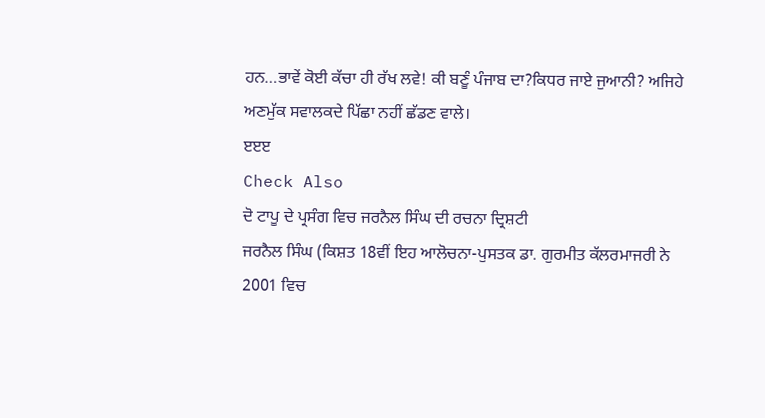ਹਨ…ਭਾਵੇਂ ਕੋਈ ਕੱਚਾ ਹੀ ਰੱਖ ਲਵੇ! ਕੀ ਬਣੂੰ ਪੰਜਾਬ ਦਾ?ਕਿਧਰ ਜਾਏ ਜੁਆਨੀ? ਅਜਿਹੇ ਅਣਮੁੱਕ ਸਵਾਲਕਦੇ ਪਿੱਛਾ ਨਹੀਂ ਛੱਡਣ ਵਾਲੇ।
ੲੲੲ
Check Also
ਦੋ ਟਾਪੂ ਦੇ ਪ੍ਰਸੰਗ ਵਿਚ ਜਰਨੈਲ ਸਿੰਘ ਦੀ ਰਚਨਾ ਦ੍ਰਿਸ਼ਟੀ
ਜਰਨੈਲ ਸਿੰਘ (ਕਿਸ਼ਤ 18ਵੀਂ ਇਹ ਆਲੋਚਨਾ-ਪੁਸਤਕ ਡਾ. ਗੁਰਮੀਤ ਕੱਲਰਮਾਜਰੀ ਨੇ 2001 ਵਿਚ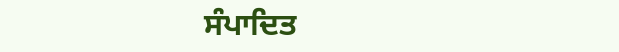ਸੰਪਾਦਿਤ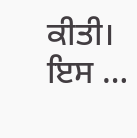ਕੀਤੀ। ਇਸ …